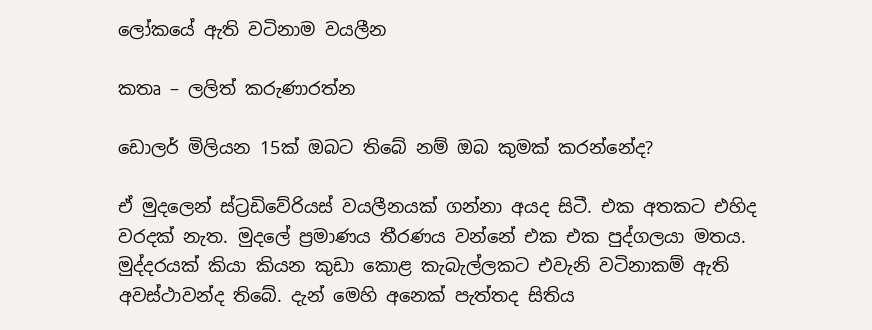ලෝකයේ ඇති වටිනාම වයලීන

කතෘ – ලලිත් කරුණාරත්න

ඩොලර් මිලියන 15ක් ඔබට තිබේ නම් ඔබ කුමක් කරන්නේද?

ඒ මුදලෙන් ස්ට්‍රඩිවේරියස් වයලීනයක් ගන්නා අයද සිටී. එක අතකට එහිද වරදක් නැත. මුදලේ ප්‍රමාණය තීරණය වන්නේ එක එක පුද්ගලයා මතය. මුද්දරයක් කියා කියන කුඩා කොළ කැබැල්ලකට එවැනි වටිනාකම් ඇති අවස්ථාවන්ද තිබේ. දැන් මෙහි අනෙක් පැත්තද සිතිය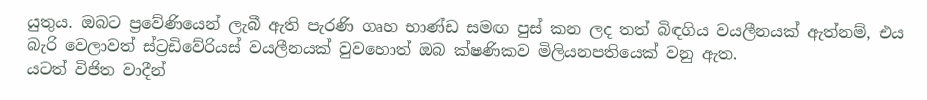යුතුය. ඔබට ප්‍රවේණියෙන් ලැබී ඇති පැරණි ගෘහ භාණ්ඩ සමඟ පුස් කන ලද තත් බිඳගිය වයලීනයක් ඇත්නම්, එය බැරි වෙලාවත් ස්ට්‍රඩිවේරියස් වයලීනයක් වුවහොත් ඔබ ක්ෂණිකව මිලියනපතියෙක් වනු ඇත.
යටත් විජිත වාදීන්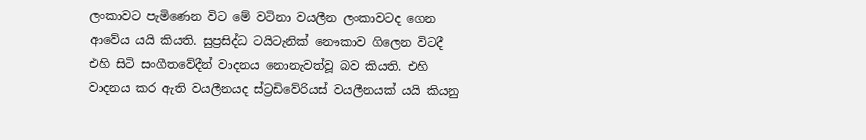ලංකාවට පැමිණෙන විට මේ වටිනා වයලීන ලංකාවටද ගෙන ආවේය යයි කියති. සුප්‍රසිද්ධ ටයිටැනික් නෞකාව ගිලෙන විටදී එහි සිටි සංගීතවේදීන් වාදනය නොනැවත්වූ බව කියති. එහි වාදනය කර ඇති වයලීනයද ස්ට්‍රඩිවේරියස් වයලීනයක් යයි කියනු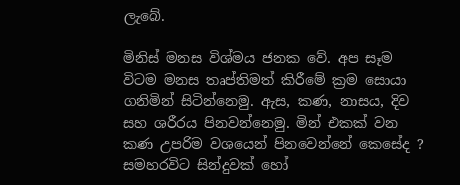ලැබේ.

මිනිස් මනස විශ්මය ජනක වේ. අප සෑම විටම මනස තෘප්තිමත් කිරීමේ ක්‍රම සොයා ගනිමින් සිටින්නෙමු. ඇස, කණ, නාසය, දිව සහ ශරීරය පිනවන්නෙමු. මින් එකක් වන කණ උපරිම වශයෙන් පිනවෙන්නේ කෙසේද ? සමහරවිට සින්දුවක් හෝ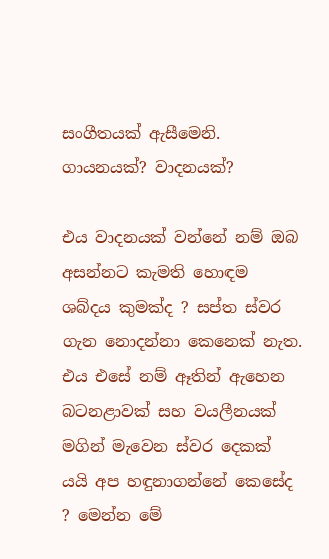සංගීතයක් ඇසීමෙනි. ගායනයක්? වාදනයක්?

එය වාදනයක් වන්නේ නම් ඔබ අසන්නට කැමති හොඳම ශබ්දය කුමක්ද ? සප්ත ස්වර ගැන නොදන්නා කෙනෙක් නැත. එය එසේ නම් ඈතින් ඇහෙන බටනළාවක් සහ වයලීනයක් මගින් මැවෙන ස්වර දෙකක් යයි අප හඳුනාගන්නේ කෙසේද ? මෙන්න මේ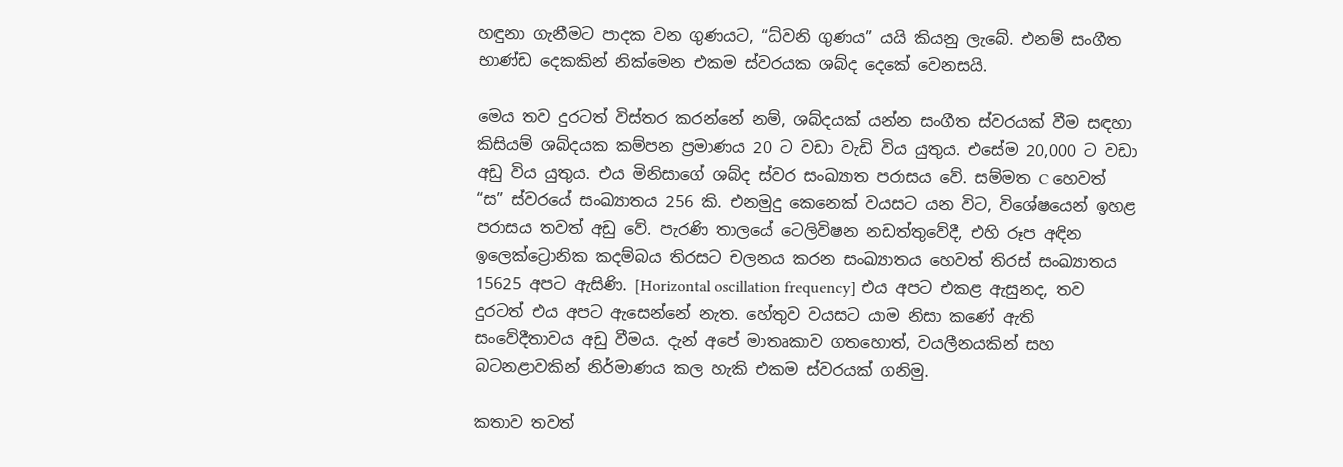හඳුනා ගැනීමට පාදක වන ගුණයට, “ධ්වනි ගුණය” යයි කියනු ලැබේ. එනම් සංගීත භාණ්ඩ දෙකකින් නික්මෙන එකම ස්වරයක ශබ්ද දෙකේ වෙනසයි.

මෙය තව දුරටත් විස්තර කරන්නේ නම්, ශබ්දයක් යන්න සංගීත ස්වරයක් වීම සඳහා කිසියම් ශබ්දයක කම්පන ප්‍රමාණය 20 ට වඩා වැඩි විය යුතුය. එසේම 20,000 ට වඩා අඩු විය යුතුය. එය මිනිසාගේ ශබ්ද ස්වර සංඛ්‍යාත පරාසය වේ. සම්මත C හෙවත් “ස” ස්වරයේ සංඛ්‍යාතය 256 කි. එනමුදු කෙනෙක් වයසට යන විට, විශේෂයෙන් ඉහළ පරාසය තවත් අඩු වේ. පැරණි තාලයේ ටෙලිවිෂන නඩත්තුවේදී, එහි රූප අඳින ඉලෙක්ට්‍රොනික කදම්බය තිරසට චලනය කරන සංඛ්‍යාතය හෙවත් තිරස් සංඛ්‍යාතය 15625 අපට ඇසිණි. [Horizontal oscillation frequency] එය අපට එකළ ඇසුනද, තව දුරටත් එය අපට ඇසෙන්නේ නැත. හේතුව වයසට යාම නිසා කණේ ඇති සංවේදීතාවය අඩු වීමය. දැන් අපේ මාතෘකාව ගතහොත්, වයලීනයකින් සහ බටනළාවකින් නිර්මාණය කල හැකි එකම ස්වරයක් ගනිමු.

කතාව තවත්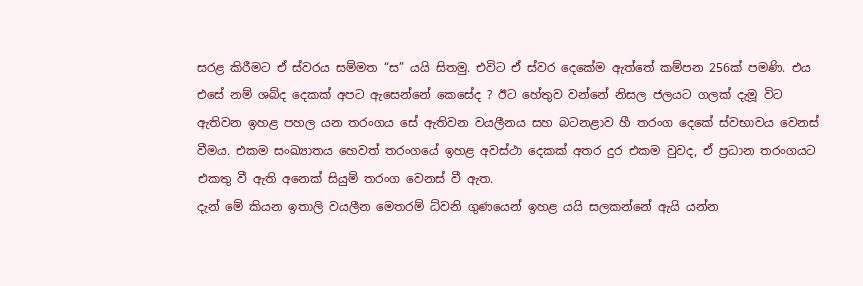සරළ කිරීමට ඒ ස්වරය සම්මත “ස” යයි සිතමු. එවිට ඒ ස්වර දෙකේම ඇත්තේ කම්පන 256ක් පමණි. එය එසේ නම් ශබ්ද දෙකක් අපට ඇසෙන්නේ කෙසේද ? ඊට හේතුව වන්නේ නිසල ජලයට ගලක් දැමූ විට ඇතිවන ඉහළ පහල යන තරංගය සේ ඇතිවන වයලීනය සහ බටනළාව හී තරංග දෙකේ ස්වභාවය වෙනස් වීමය. එකම සංඛ්‍යාතය හෙවත් තරංගයේ ඉහළ අවස්ථා දෙකක් අතර දුර එකම වුවද, ඒ ප්‍රධාන තරංගයට එකතු වී ඇති අනෙක් සියුම් තරංග වෙනස් වී ඇත.
දැන් මේ කියන ඉතාලි වයලීන මෙතරම් ධ්වනි ගුණයෙන් ඉහළ යයි සලකන්නේ ඇයි යන්න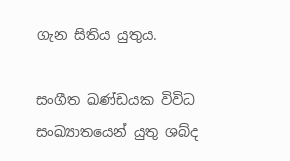ගැන සිතිය යුතුය.

සංගීත ඛණ්ඩයක විවිධ සංඛ්‍යාතයෙන් යුතු ශබ්ද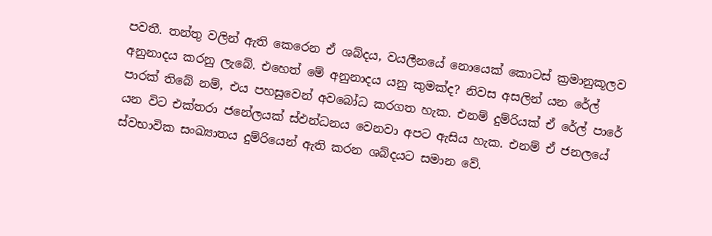පවතී. තන්තු වලින් ඇති කෙරෙන ඒ ශබ්දය, වයලීනයේ නොයෙක් කොටස් ක්‍රමානුකූලව අනුනාදය කරනු ලැබේ. එහෙත් මේ අනුනාදය යනු කුමක්ද? නිවස අසලින් යන රේල් පාරක් තිබේ නම්, එය පහසුවෙන් අවබෝධ කරගත හැක. එනම් දුම්රියක් ඒ රේල් පාරේ යන විට එක්තරා ජනේලයක් ස්ඵන්ධනය වෙනවා අපට ඇසිය හැක. එනම් ඒ ජනලයේ ස්වභාවික සංඛ්‍යාතය දුම්රියෙන් ඇති කරන ශබ්දයට සමාන වේ.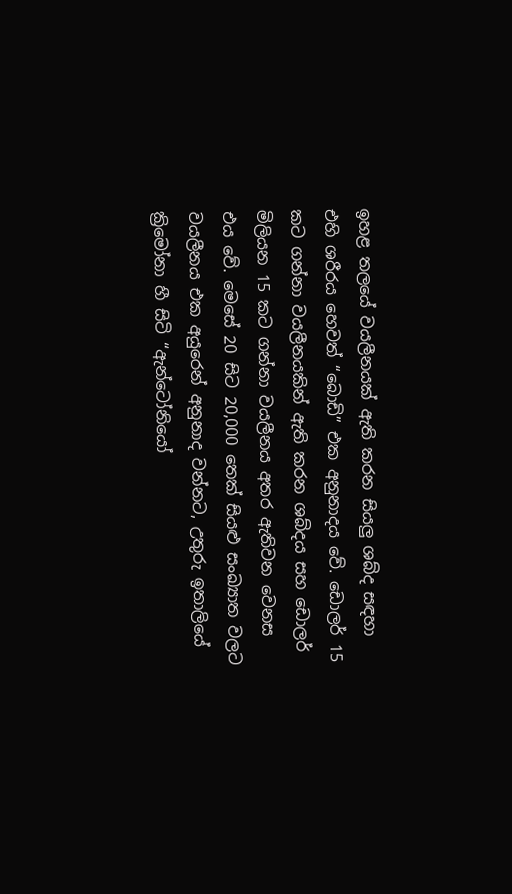ඉහළ තලයේ වයලීනයක් ඇති කරන සියලු ශබ්ද සඳහා එහි ශරීරය හෙවත් “බොඩි” එක අනුනාදය වේ. ඩොලර් 15 කට ගන්නා වයලීනයකින් ඇති කරන ශබ්දය සහ ඩොලර් මිලියන 15 කට ගන්නා වයලීනය අතර ඇතිවන වෙනස එය වේ. මෙසේ 20 සිට 20,000 තෙක් සියළු සංඛ්‍යාත වලට වයලීනය එක අයුරෙන් අනුනාද වන්නට, උතුරු ඉතාලියේ ක්‍රිමෝනා හී සිටි “ඇන්ටෝනියෝ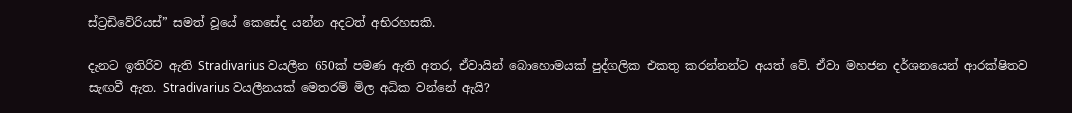ස්ට්‍රඩිවේරියස්” සමත් වූයේ කෙසේද යන්න අදටත් අභිරහසකි.

දැනට ඉතිරිව ඇති Stradivarius වයලීන 650ක් පමණ ඇති අතර, ඒවායින් බොහොමයක් පුද්ගලික එකතු කරන්නන්ට අයත් වේ. ඒවා මහජන දර්ශනයෙන් ආරක්ෂිතව සැඟවී ඇත. Stradivarius වයලීනයක් මෙතරම් මිල අධික වන්නේ ඇයි?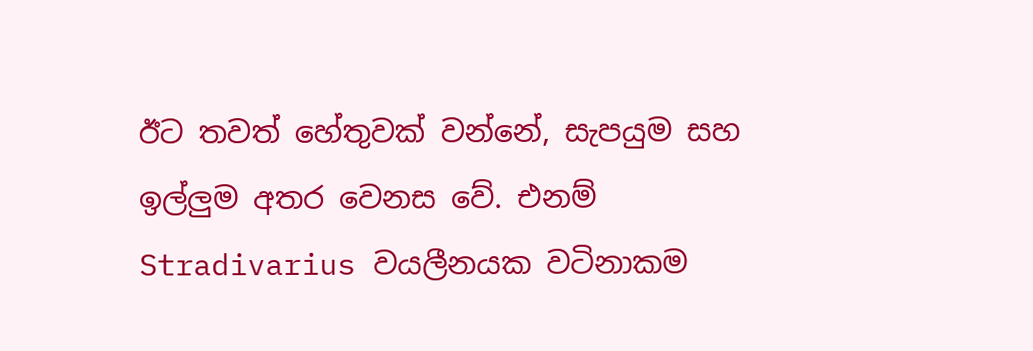ඊට තවත් හේතුවක් වන්නේ, සැපයුම සහ ඉල්ලුම අතර වෙනස වේ. එනම් Stradivarius වයලීනයක වටිනාකම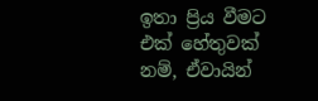ඉතා ප්‍රිය වීමට එක් හේතුවක් නම්, ඒවායින්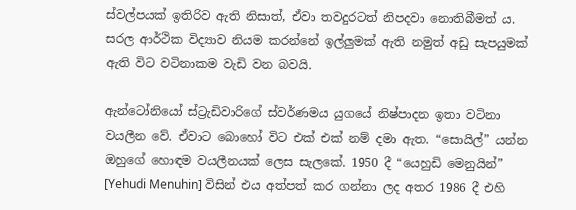ස්වල්පයක් ඉතිරිව ඇති නිසාත්, ඒවා තවදුරටත් නිපදවා නොතිබීමත් ය. සරල ආර්ථික විද්‍යාව නියම කරන්නේ ඉල්ලුමක් ඇති නමුත් අඩු සැපයුමක් ඇති විට වටිනාකම වැඩි වන බවයි.

ඇන්ටෝනියෝ ස්ට්‍රැඩිවාරිගේ ස්වර්ණමය යුගයේ නිෂ්පාදන ඉතා වටිනා වයලීන වේ. ඒවාට බොහෝ විට එක් එක් නම් දමා ඇත. “සොයිල්” යන්න ඔහුගේ හොඳම වයලීනයක් ලෙස සැලකේ. 1950 දී “යෙහුඩි මෙනුයින්” [Yehudi Menuhin] විසින් එය අත්පත් කර ගන්නා ලද අතර 1986 දී එහි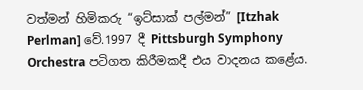වත්මන් හිමිකරු “ඉට්සාක් පල්මන්” [Itzhak Perlman] වේ.1997 දී Pittsburgh Symphony Orchestra පටිගත කිරීමකදී එය වාදනය කළේය.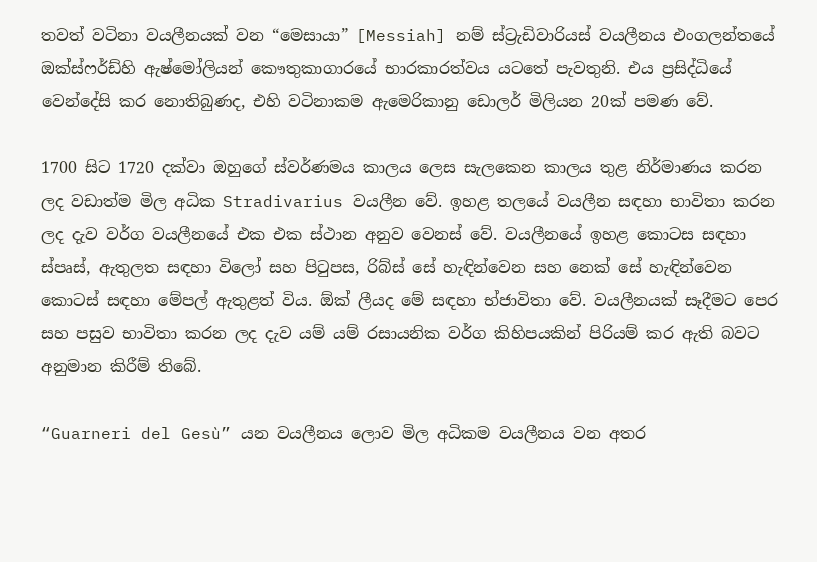තවත් වටිනා වයලීනයක් වන “මෙසායා” [Messiah] නම් ස්ට්‍රැඩිවාරියස් වයලීනය එංගලන්තයේ ඔක්ස්ෆර්ඩ්හි ඇෂ්මෝලියන් කෞතුකාගාරයේ භාරකාරත්වය යටතේ පැවතුනි. එය ප්‍රසිද්ධියේ වෙන්දේසි කර නොතිබුණද, එහි වටිනාකම ඇමෙරිකානු ඩොලර් මිලියන 20ක් පමණ වේ.

1700 සිට 1720 දක්වා ඔහුගේ ස්වර්ණමය කාලය ලෙස සැලකෙන කාලය තුළ නිර්මාණය කරන ලද වඩාත්ම මිල අධික Stradivarius වයලීන වේ. ඉහළ තලයේ වයලීන සඳහා භාවිතා කරන ලද දැව වර්ග වයලීනයේ එක එක ස්ථාන අනුව වෙනස් වේ. වයලීනයේ ඉහළ කොටස සඳහා ස්පෘස්, ඇතුලත සඳහා විලෝ සහ පිටුපස, රිබ්ස් සේ හැඳින්වෙන සහ නෙක් සේ හැඳින්වෙන කොටස් සඳහා මේපල් ඇතුළත් විය. ඕක් ලීයද මේ සඳහා භ්ජාවිතා වේ. වයලීනයක් සෑදීමට පෙර සහ පසුව භාවිතා කරන ලද දැව යම් යම් රසායනික වර්ග කිහිපයකින් පිරියම් කර ඇති බවට අනුමාන කිරීම් තිබේ.

“Guarneri del Gesù” යන වයලීනය ලොව මිල අධිකම වයලීනය වන අතර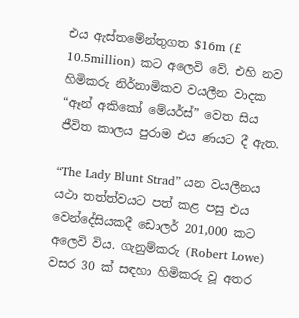එය ඇස්තමේන්තුගත $16m (£ 10.5million) කට අලෙවි වේ. එහි නව හිමිකරු නිර්නාමිකව වයලීන වාදක “ඈන් අකිකෝ මේයර්ස්” වෙත සිය ජීවිත කාලය පුරාම එය ණයට දී ඇත.

“The Lady Blunt Strad” යන වයලීනය යථා තත්ත්වයට පත් කළ පසු එය වෙන්දේසියකදී ඩොලර් 201,000 කට අලෙවි විය. ගැනුම්කරු (Robert Lowe) වසර 30 ක් සඳහා හිමිකරු වූ අතර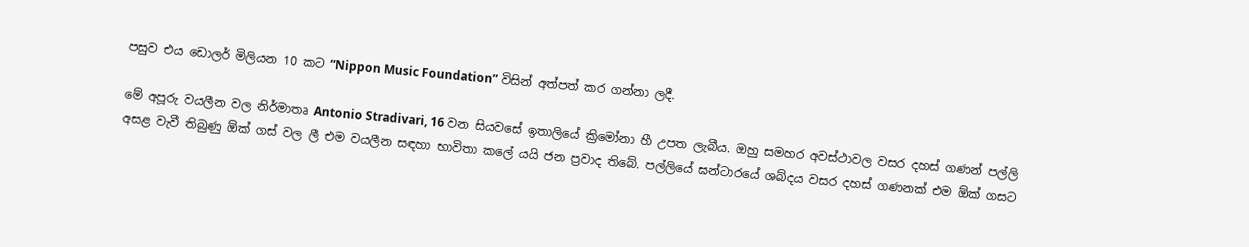පසුව එය ඩොලර් මිලියන 10 කට “Nippon Music Foundation” විසින් අත්පත් කර ගන්නා ලදී.

මේ අපූරු වයලීන වල නිර්මාතෘ Antonio Stradivari, 16 වන සියවසේ ඉතාලියේ ක්‍රිමෝනා හී උපත ලැබීය. ඔහු සමහර අවස්ථාවල වසර දහස් ගණන් පල්ලි අසළ වැවී තිබුණු ඕක් ගස් වල ලී එම වයලීන සඳහා භාවිතා කලේ යයි ජන ප්‍රවාද තිබේ. පල්ලියේ ඝන්ටාරයේ ශබ්දය වසර දහස් ගණනක් එම ඕක් ගසට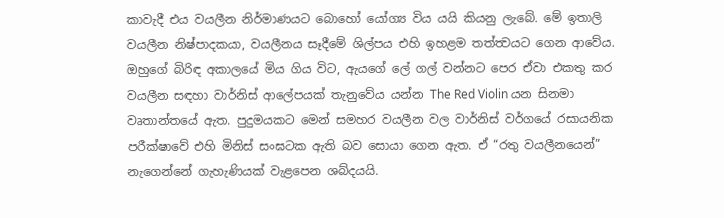කාවැදී එය වයලීන නිර්මාණයට බොහෝ යෝග්‍ය විය යයි කියනු ලැබේ. මේ ඉතාලි වයලීන නිෂ්පාදකයා, වයලීනය සෑදීමේ ශිල්පය එහි ඉහළම තත්ත්‍වයට ගෙන ආවේය.
ඔහුගේ බිරිඳ අකාලයේ මිය ගිය විට, ඇයගේ ලේ ගල් වන්නට පෙර ඒවා එකතු කර වයලීන සඳහා වාර්නිස් ආලේපයක් තැනුවේය යන්න The Red Violin යන සිනමා වෘතාන්තයේ ඇත. පුදුමයකට මෙන් සමහර වයලීන වල වාර්නිස් වර්ගයේ රසායනික පරීක්ෂාවේ එහි මිනිස් සංඝටක ඇති බව සොයා ගෙන ඇත. ඒ “රතු වයලීනයෙන්” නැගෙන්නේ ගැහැණියක් වැළපෙන ශබ්දයයි.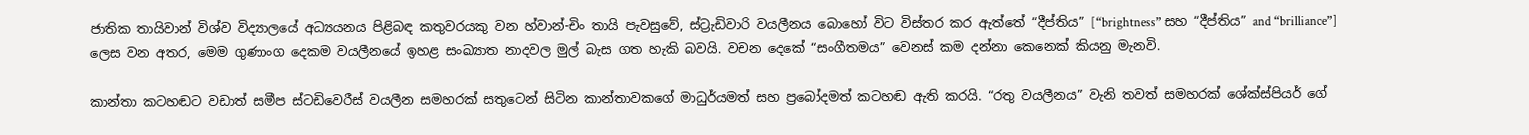ජාතික තායිවාන් විශ්ව විද්‍යාලයේ අධ්‍යයනය පිළිබඳ කතුවරයකු වන හ්වාන්-චිං තායි පැවසුවේ, ස්ට්‍රැඩිවාරි වයලීනය බොහෝ විට විස්තර කර ඇත්තේ “දීප්තිය” [“brightness” සහ “දීප්තිය” and “brilliance”] ලෙස වන අතර, මෙම ගුණාංග දෙකම වයලීනයේ ඉහළ සංඛ්‍යාත නාදවල මුල් බැස ගත හැකි බවයි. වචන දෙකේ “සංගීතමය” වෙනස් කම දන්නා කෙනෙක් කියනු මැනවි.

කාන්තා කටහඬට වඩාත් සමීප ස්ටඩිවෙරීස් වයලීන සමහරක් සතුටෙන් සිටින කාන්තාවකගේ මාධුර්යමත් සහ ප්‍රබෝදමත් කටහඬ ඇති කරයි. “රතු වයලීනය” වැනි තවත් සමහරක් ශේක්ස්පියර් ගේ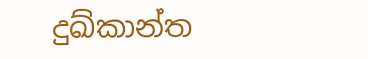දුඛ්කාන්ත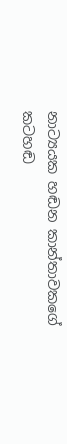නාට්‍යයක හඬන කාන්තාවකගේ කටහඬ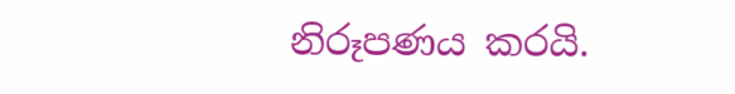නිරූපණය කරයි.